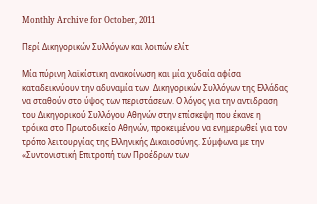Monthly Archive for October, 2011

Περί Δικηγορικών Συλλόγων και λοιπών ελίτ

Μία πύρινη λαϊκίστικη ανακοίνωση και μία χυδαία αφίσα καταδεικνύουν την αδυναμία των  Δικηγορικών Συλλόγων της Ελλάδας να σταθούν στο ύψος των περιστάσεων. Ο λόγος για την αντιδραση του Δικηγορικού Συλλόγου Αθηνών στην επίσκεψη που έκανε η τρόικα στο Πρωτοδικείο Αθηνών, προκειμένου να ενημερωθεί για τον τρόπο λειτουργίας της Ελληνικής Δικαιοσύνης. Σύμφωνα με την «Συντονιστική Επιτροπή των Προέδρων των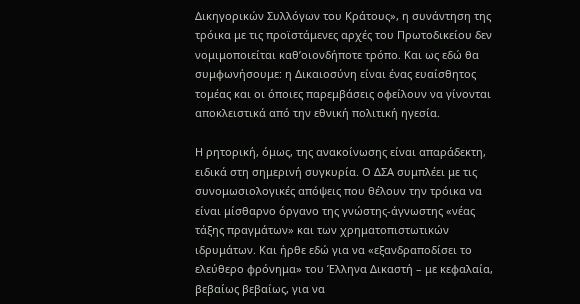Δικηγορικών Συλλόγων του Κράτους», η συνάντηση της τρόικα με τις προϊστάμενες αρχές του Πρωτοδικείου δεν νομιμοποιείται καθ’οιονδήποτε τρόπο. Και ως εδώ θα συμφωνήσουμε: η Δικαιοσύνη είναι ένας ευαίσθητος τομέας και οι όποιες παρεμβάσεις οφείλουν να γίνονται αποκλειστικά από την εθνική πολιτική ηγεσία.

Η ρητορική, όμως, της ανακοίνωσης είναι απαράδεκτη, ειδικά στη σημερινή συγκυρία. Ο ΔΣΑ συμπλέει με τις συνομωσιολογικές απόψεις που θέλουν την τρόικα να είναι μίσθαρνο όργανο της γνώστης-άγνωστης «νέας τάξης πραγμάτων» και των χρηματοπιστωτικών ιδρυμάτων. Και ήρθε εδώ για να «εξανδραποδίσει το ελεύθερο φρόνημα» του Έλληνα Δικαστή – με κεφαλαία, βεβαίως βεβαίως, για να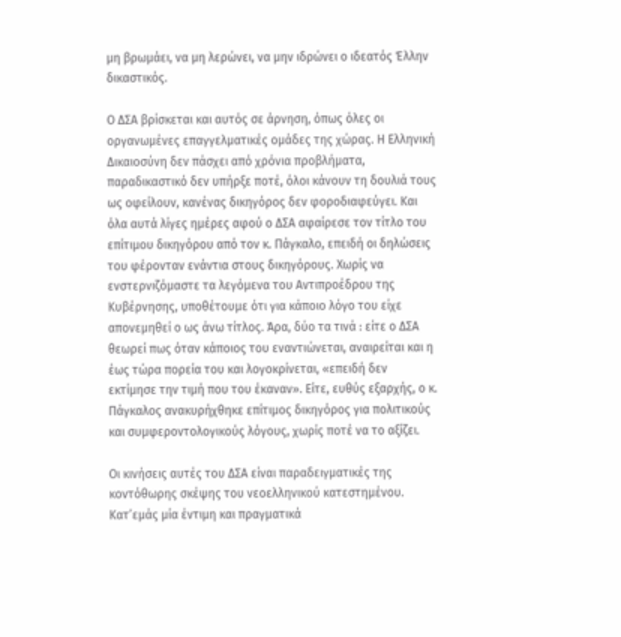μη βρωμάει, να μη λερώνει, να μην ιδρώνει ο ιδεατός Έλλην δικαστικός.

Ο ΔΣΑ βρίσκεται και αυτός σε άρνηση, όπως όλες οι οργανωμένες επαγγελματικές ομάδες της χώρας. Η Ελληνική Δικαιοσύνη δεν πάσχει από χρόνια προβλήματα, παραδικαστικό δεν υπήρξε ποτέ, όλοι κάνουν τη δουλιά τους ως οφείλουν, κανένας δικηγόρος δεν φοροδιαφεύγει. Και όλα αυτά λίγες ημέρες αφού ο ΔΣΑ αφαίρεσε τον τίτλο του επίτιμου δικηγόρου από τον κ. Πάγκαλο, επειδή οι δηλώσεις του φέρονταν ενάντια στους δικηγόρους. Χωρίς να ενστερνιζόμαστε τα λεγόμενα του Αντιπροέδρου της Κυβέρνησης, υποθέτουμε ότι για κάποιο λόγο του είχε απονεμηθεί ο ως άνω τίτλος. Άρα, δύο τα τινά : είτε ο ΔΣΑ θεωρεί πως όταν κάποιος του εναντιώνεται, αναιρείται και η έως τώρα πορεία του και λογοκρίνεται, «επειδή δεν εκτίμησε την τιμή που του έκαναν». Είτε, ευθύς εξαρχής, ο κ. Πάγκαλος ανακυρήχθηκε επίτιμος δικηγόρος για πολιτικούς και συμφεροντολογικούς λόγους, χωρίς ποτέ να το αξίζει.

Οι κινήσεις αυτές του ΔΣΑ είναι παραδειγματικές της κοντόθωρης σκέψης του νεοελληνικού κατεστημένου. Κατ’εμάς μία έντιμη και πραγματικά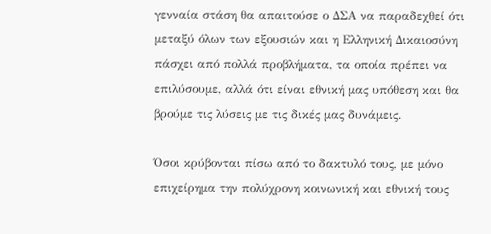γενναία στάση θα απαιτούσε ο ΔΣΑ να παραδεχθεί ότι μεταξύ όλων των εξουσιών και η Ελληνική Δικαιοσύνη πάσχει από πολλά προβλήματα, τα οποία πρέπει να επιλύσουμε, αλλά ότι είναι εθνική μας υπόθεση και θα βρούμε τις λύσεις με τις δικές μας δυνάμεις.

Όσοι κρύβονται πίσω από το δακτυλό τους, με μόνο επιχείρημα την πολύχρονη κοινωνική και εθνική τους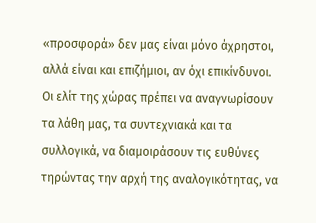«προσφορά» δεν μας είναι μόνο άχρηστοι, αλλά είναι και επιζήμιοι, αν όχι επικίνδυνοι. Οι ελίτ της χώρας πρέπει να αναγνωρίσουν τα λάθη μας, τα συντεχνιακά και τα συλλογικά, να διαμοιράσουν τις ευθύνες τηρώντας την αρχή της αναλογικότητας, να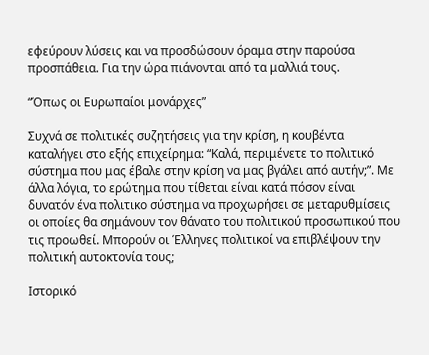εφεύρουν λύσεις και να προσδώσουν όραμα στην παρούσα προσπάθεια. Για την ώρα πιάνονται από τα μαλλιά τους.

“Όπως οι Ευρωπαίοι μονάρχες”

Συχνά σε πολιτικές συζητήσεις για την κρίση, η κουβέντα καταλήγει στο εξής επιχείρημα: “Καλά, περιμένετε το πολιτικό σύστημα που μας έβαλε στην κρίση να μας βγάλει από αυτήν;”. Με άλλα λόγια, το ερώτημα που τίθεται είναι κατά πόσον είναι δυνατόν ένα πολιτικο σύστημα να προχωρήσει σε μεταρυθμίσεις οι οποίες θα σημάνουν τον θάνατο του πολιτικού προσωπικού που τις προωθεί. Μπορούν οι Έλληνες πολιτικοί να επιβλέψουν την πολιτική αυτοκτονία τους;

Ιστορικό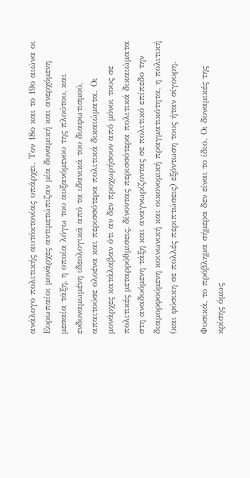ανάλογο πολιτικής αυτόκτονίας υπάρχει. Τον 18ο και το 19ο αιώνα οι Ευρωπαίοι μονάρχες αντιμετώπιζαν μία δυναμική και ανερχόμενη μεσαία τάξη, η οποία λόγω του αυξανόμενου της πλούτου, και ενδυναμωμένη ιδεολογικά από τα ιδανικά του διαφωτισμού, απαιτούσε ολοένα και περισσότερα πολιτικά δικαιώματα. Οι μονάρχες κατάλαβαν ότι αν δεν προχωρήσουν από μόνοι τους σε πολιτικές μεταρρύθμισεις, δίνοντας περισσότερα πολιτικά δικαιώματα στη αναδυόμενη τάξη και αναγνωρίζοντας σε πολιτικό επίπεδο την διαμορφούμενη κοινωνική και οικονομική πραγματικότητα, η πολιτική (και φύσικη σε πολλές περιπτώσεις) εξόντωση τους ήταν σίγουρη.

Φυσικά, το πρόβλημα σήμερα δεν είναι το ίδιο. Οι δυναμικές της κρίσης όμως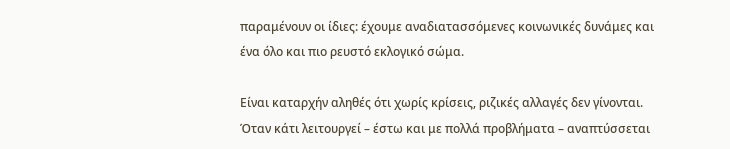παραμένουν οι ίδιες: έχουμε αναδιατασσόμενες κοινωνικές δυνάμες και ένα όλο και πιο ρευστό εκλογικό σώμα.

Είναι καταρχήν αληθές ότι χωρίς κρίσεις, ριζικές αλλαγές δεν γίνονται. Όταν κάτι λειτουργεί – έστω και με πολλά προβλήματα – αναπτύσσεται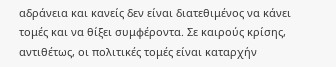αδράνεια και κανείς δεν είναι διατεθιμένος να κάνει τομές και να θίξει συμφέροντα. Σε καιρούς κρίσης, αντιθέτως, οι πολιτικές τομές είναι καταρχήν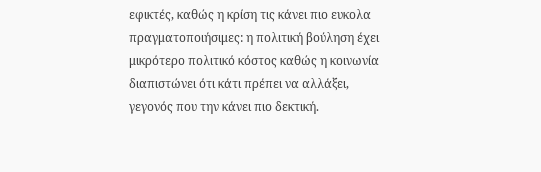εφικτές, καθώς η κρίση τις κάνει πιο ευκολα πραγματοποιήσιμες: η πολιτική βούληση έχει μικρότερο πολιτικό κόστος καθώς η κοινωνία διαπιστώνει ότι κάτι πρέπει να αλλάξει, γεγονός που την κάνει πιο δεκτική.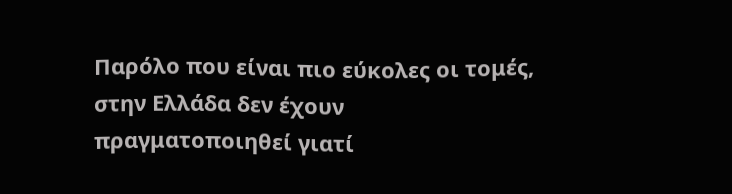Παρόλο που είναι πιο εύκολες οι τομές, στην Ελλάδα δεν έχουν πραγματοποιηθεί γιατί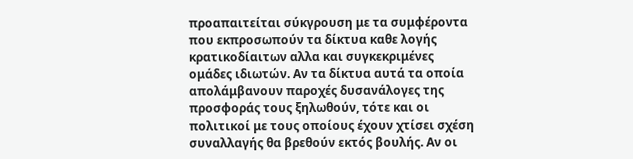προαπαιτείται σύκγρουση με τα συμφέροντα που εκπροσωπούν τα δίκτυα καθε λογής κρατικοδίαιτων αλλα και συγκεκριμένες ομάδες ιδιωτών. Αν τα δίκτυα αυτά τα οποία απολάμβανουν παροχές δυσανάλογες της προσφοράς τους ξηλωθούν, τότε και οι πολιτικοί με τους οποίους έχουν χτίσει σχέση συναλλαγής θα βρεθούν εκτός βουλής. Αν οι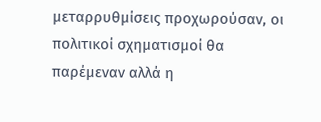μεταρρυθμίσεις προχωρούσαν, οι πολιτικοί σχηματισμοί θα παρέμεναν αλλά η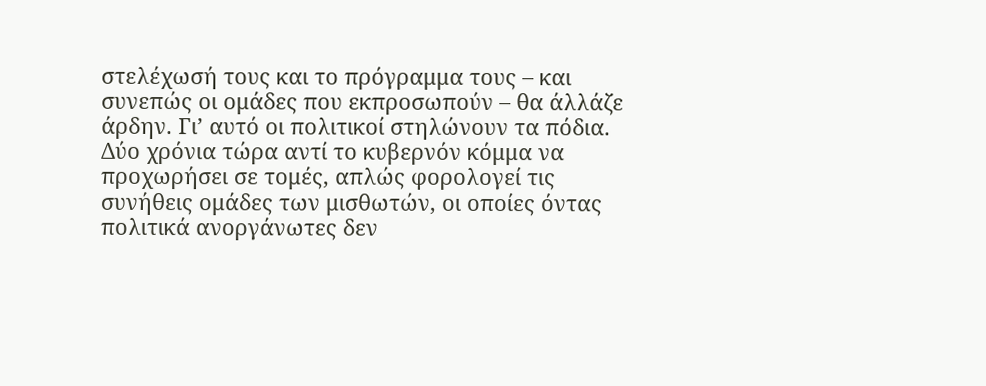στελέχωσή τους και το πρόγραμμα τους – και συνεπώς οι ομάδες που εκπροσωπούν – θα άλλάζε άρδην. Γι’ αυτό οι πολιτικοί στηλώνουν τα πόδια. Δύο χρόνια τώρα αντί το κυβερνόν κόμμα να προχωρήσει σε τομές, απλώς φορολογεί τις συνήθεις ομάδες των μισθωτών, οι οποίες όντας πολιτικά ανοργάνωτες δεν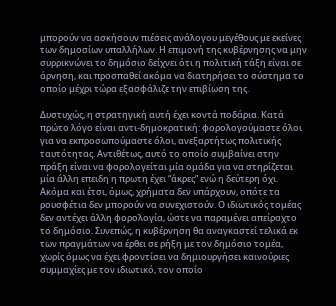μπορούν να ασκήσουν πιέσεις ανάλογου μεγέθους με εκείνες των δημοσίων υπαλλήλων. Η επιμονή της κυβέρνησης να μην συρρικνώνει το δημόσιο δείχνει ότι η πολιτική τάξη είναι σε άρνηση, και προσπαθεί ακόμα να διατηρήσει το σύστημα το οποίο μέχρι τώρα εξασφάλιζε την επιβίωση της.

Δυστυχώς, η στρατηγική αυτή έχει κοντά ποδάρια. Κατά πρώτο λόγο είναι αντι-δημοκρατική: φορολογούμαστε όλοι για να εκπροσωπούμαστε όλοι, ανεξαρτήτως πολιτικής ταυτότητας. Αντιθέτως, αυτό το οποίο συμβαίνει στην πράξη είναι να φορολογείται μία ομάδα για να στηρίζεται μία άλλη επειδη η πρωτη έχει “άκρες” ενώ η δεύτερη όχι. Ακόμα και έτσι, όμως, χρήματα δεν υπάρχουν, οπότε τα ρουσφέτια δεν μπορούν να συνεχιστούν. Ο ιδιωτικός τομέας δεν αντέχει άλλη φορολογία, ώστε να παραμένει απείραχτο το δημόσιο. Συνεπώς, η κυβέρνηση θα αναγκαστεί τελικά εκ των πραγμάτων να έρθει σε ρήξη με τον δημόσιο τομέα, χωρίς όμως να έχει φροντίσει να δημιουργήσει καινούριες συμμαχίες με τον ιδιωτικό, τον οποίο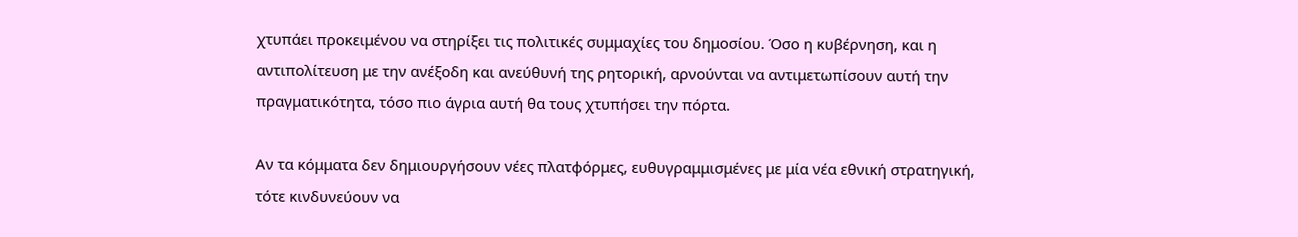χτυπάει προκειμένου να στηρίξει τις πολιτικές συμμαχίες του δημοσίου. Όσο η κυβέρνηση, και η αντιπολίτευση με την ανέξοδη και ανεύθυνή της ρητορική, αρνούνται να αντιμετωπίσουν αυτή την πραγματικότητα, τόσο πιο άγρια αυτή θα τους χτυπήσει την πόρτα.

Αν τα κόμματα δεν δημιουργήσουν νέες πλατφόρμες, ευθυγραμμισμένες με μία νέα εθνική στρατηγική, τότε κινδυνεύουν να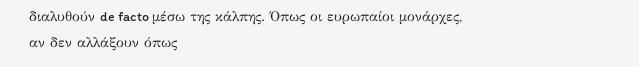διαλυθούν de facto μέσω της κάλπης. Όπως οι ευρωπαίοι μονάρχες, αν δεν αλλάξουν όπως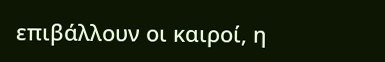επιβάλλουν οι καιροί, η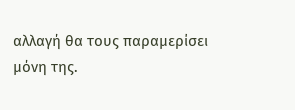αλλαγή θα τους παραμερίσει μόνη της.